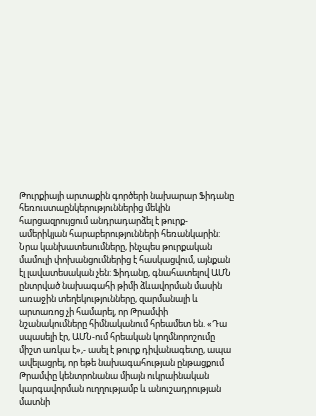Թուրքիայի արտաքին գործերի նախարար Ֆիդանը հեռուստաընկերություններից մեկին հարցազրույցում անդրադարձել է թուրք-ամերիկյան հարաբերությունների հեռանկարին: Նրա կանխատեսումները, ինչպես թուրքական մամուլի փոխանցումներից է հասկացվում, այնքան էլ լավատեսական չեն: Ֆիդանը, գնահատելով ԱՄՆ ընտրված նախագահի թիմի ձևավորման մասին առաջին տեղեկությունները, զարմանալի և արտառոց չի համարել, որ Թրամփի նշանակումները հիմնականում հրեամետ են. «Դա սպասելի էր, ԱՄՆ-ում հրեական կողմնորոշումը միշտ առկա է»,- ասել է թուրք դիվանագետը, ապա ավելացրել, որ եթե նախագահության ընթացքում Թրամփը կենտրոնանա միայն ուկրաինական կարգավորման ուղղությամբ և անուշադրության մատնի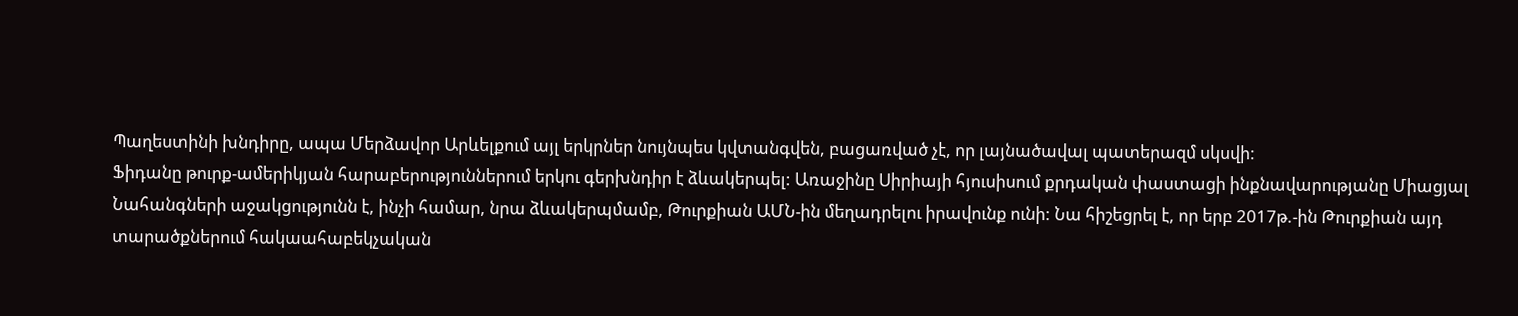Պաղեստինի խնդիրը, ապա Մերձավոր Արևելքում այլ երկրներ նույնպես կվտանգվեն, բացառված չէ, որ լայնածավալ պատերազմ սկսվի:
Ֆիդանը թուրք-ամերիկյան հարաբերություններում երկու գերխնդիր է ձևակերպել: Առաջինը Սիրիայի հյուսիսում քրդական փաստացի ինքնավարությանը Միացյալ Նահանգների աջակցությունն է, ինչի համար, նրա ձևակերպմամբ, Թուրքիան ԱՄՆ-ին մեղադրելու իրավունք ունի: Նա հիշեցրել է, որ երբ 2017թ.-ին Թուրքիան այդ տարածքներում հակաահաբեկչական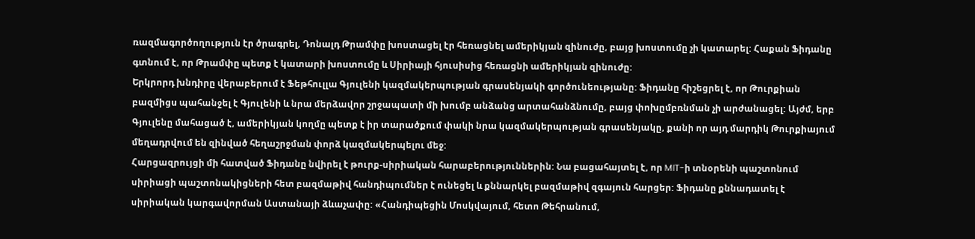ռազմագործողություն էր ծրագրել, Դոնալդ Թրամփը խոստացել էր հեռացնել ամերիկյան զինուժը, բայց խոստումը չի կատարել: Հաքան Ֆիդանը գտնում է, որ Թրամփը պետք է կատարի խոստումը և Սիրիայի հյուսիսից հեռացնի ամերիկյան զինուժը:
Երկրորդ խնդիրը վերաբերում է Ֆեթհուլլա Գյուլենի կազմակերպության գրասենյակի գործունեությանը: Ֆիդանը հիշեցրել է, որ Թուրքիան բազմիցս պահանջել է Գյուլենի և նրա մերձավոր շրջապատի մի խումբ անձանց արտահանձնումը, բայց փոխըմբռնման չի արժանացել: Այժմ, երբ Գյուլենը մահացած է, ամերիկյան կողմը պետք է իր տարածքում փակի նրա կազմակերպության գրասենյակը, քանի որ այդ մարդիկ Թուրքիայում մեղադրվում են զինված հեղաշրջման փորձ կազմակերպելու մեջ:
Հարցազրույցի մի հատված Ֆիդանը նվիրել է թուրք-սիրիական հարաբերություններին: Նա բացահայտել է, որ MIT-ի տնօրենի պաշտոնում սիրիացի պաշտոնակիցների հետ բազմաթիվ հանդիպումներ է ունեցել և քննարկել բազմաթիվ զգայուն հարցեր: Ֆիդանը քննադատել է սիրիական կարգավորման Աստանայի ձևաչափը: «Հանդիպեցին Մոսկվայում, հետո Թեհրանում,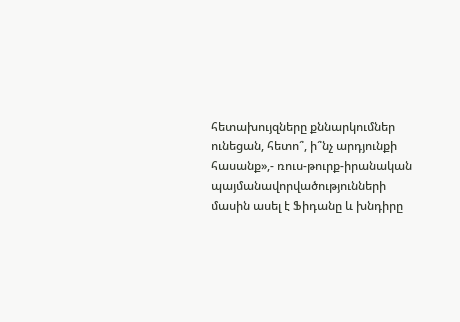հետախույզները քննարկումներ ունեցան, հետո՞, ի՞նչ արդյունքի հասանք»,- ռուս-թուրք-իրանական պայմանավորվածությունների մասին ասել է Ֆիդանը և խնդիրը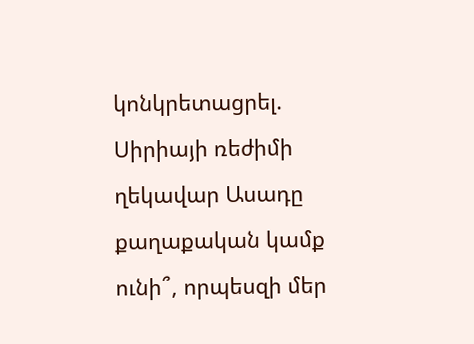կոնկրետացրել. Սիրիայի ռեժիմի ղեկավար Ասադը քաղաքական կամք ունի՞, որպեսզի մեր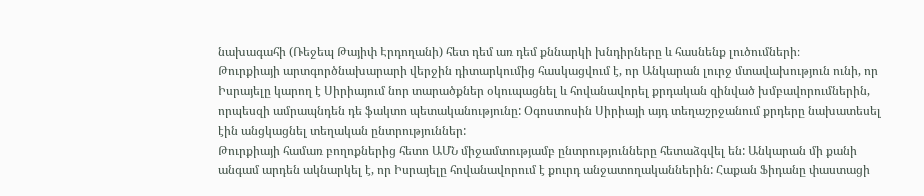նախագահի (Ռեջեպ Թայիփ Էրդողանի) հետ դեմ առ դեմ քննարկի խնդիրները և հասնենք լուծումների։
Թուրքիայի արտգործնախարարի վերջին դիտարկումից հասկացվում է, որ Անկարան լուրջ մտավախություն ունի, որ Իսրայելը կարող է Սիրիայում նոր տարածքներ օկուպացնել և հովանավորել քրդական զինված խմբավորումներին, որպեսզի ամրապնդեն դե ֆակտո պետականությունը: Օգոստոսին Սիրիայի այդ տեղաշրջանում քրդերը նախատեսել էին անցկացնել տեղական ընտրություններ:
Թուրքիայի համառ բողոքներից հետո ԱՄՆ միջամտությամբ ընտրությունները հետաձգվել են: Անկարան մի քանի անգամ արդեն ակնարկել է, որ Իսրայելը հովանավորում է քուրդ անջատողականներին: Հաքան Ֆիդանը փաստացի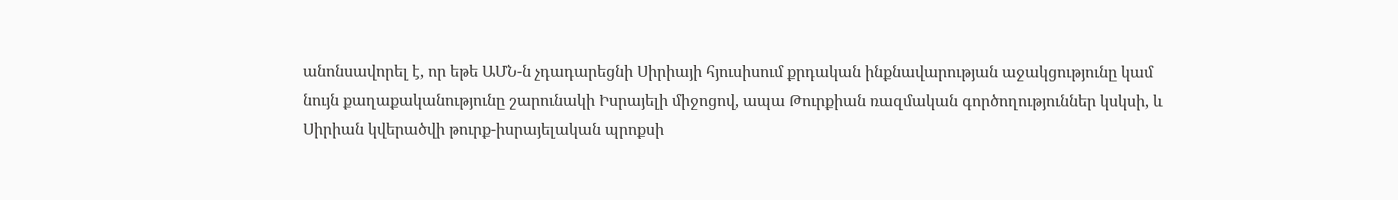անոնսավորել է, որ եթե ԱՄՆ-ն չդադարեցնի Սիրիայի հյուսիսում քրդական ինքնավարության աջակցությունը կամ նույն քաղաքականությունը շարունակի Իսրայելի միջոցով, ապա Թուրքիան ռազմական գործողություններ կսկսի, և Սիրիան կվերածվի թուրք-իսրայելական պրոքսի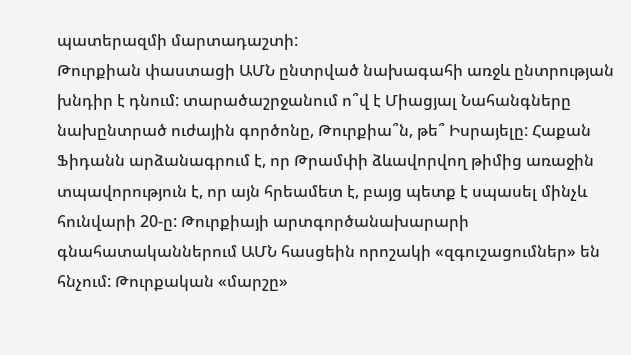պատերազմի մարտադաշտի:
Թուրքիան փաստացի ԱՄՆ ընտրված նախագահի առջև ընտրության խնդիր է դնում: տարածաշրջանում ո՞վ է Միացյալ Նահանգները նախընտրած ուժային գործոնը, Թուրքիա՞ն, թե՞ Իսրայելը: Հաքան Ֆիդանն արձանագրում է, որ Թրամփի ձևավորվող թիմից առաջին տպավորություն է, որ այն հրեամետ է, բայց պետք է սպասել մինչև հունվարի 20-ը: Թուրքիայի արտգործանախարարի գնահատականներում ԱՄՆ հասցեին որոշակի «զգուշացումներ» են հնչում: Թուրքական «մարշը»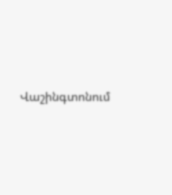Վաշինգտոնում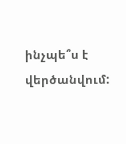ինչպե՞ս է վերծանվում: